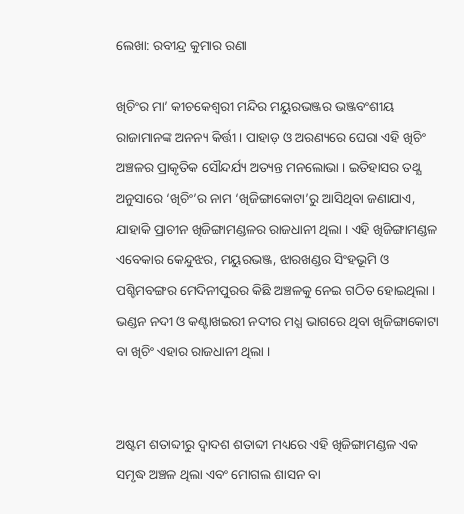ଲେଖା: ରବୀନ୍ଦ୍ର କୁମାର ରଣା

ଖିଚିଂର ମା’ କୀଚକେଶ୍ଵରୀ ମନ୍ଦିର ମୟୁରଭଞ୍ଜର ଭଞ୍ଜବଂଶୀୟ ରାଜାମାନଙ୍କ ଅନନ୍ୟ କିର୍ତ୍ତୀ । ପାହାଡ଼ ଓ ଅରଣ୍ୟରେ ଘେରା ଏହି ଖିଚିଂ ଅଞ୍ଚଳର ପ୍ରାକୃତିକ ସୌନ୍ଦର୍ଯ୍ୟ ଅତ୍ୟନ୍ତ ମନଲୋଭା । ଇତିହାସର ତଥ୍ଯ ଅନୁସାରେ ‘ଖିଚିଂ’ର ନାମ ‘ଖିଜିଙ୍ଗାକୋଟା’ରୁ ଆସିଥିବା ଜଣାଯାଏ, ଯାହାକି ପ୍ରାଚୀନ ଖିଜିଙ୍ଗାମଣ୍ଡଳର ରାଜଧାନୀ ଥିଲା । ଏହି ଖିଜିଙ୍ଗାମଣ୍ଡଳ ଏବେକାର କେନ୍ଦୁଝର, ମୟୁରଭଞ୍ଜ, ଝାରଖଣ୍ଡର ସିଂହଭୂମି ଓ ପଶ୍ଚିମବଙ୍ଗର ମେଦିନୀପୁରର କିଛି ଅଞ୍ଚଳକୁ ନେଇ ଗଠିତ ହୋଇଥିଲା । ଭଣ୍ଡନ ନଦୀ ଓ କଣ୍ଟାଖଇରୀ ନଦୀର ମଧ୍ଯ ଭାଗରେ ଥିବା ଖିଜିଙ୍ଗାକୋଟା ବା ଖିଚିଂ ଏହାର ରାଜଧାନୀ ଥିଲା ।


ଅଷ୍ଟମ ଶତାବ୍ଦୀରୁ ଦ୍ୱାଦଶ ଶତାବ୍ଦୀ ମଧ୍ୟରେ ଏହି ଖିଜିଙ୍ଗାମଣ୍ଡଳ ଏକ ସମୃଦ୍ଧ ଅଞ୍ଚଳ ଥିଲା ଏବଂ ମୋଗଲ ଶାସନ ବା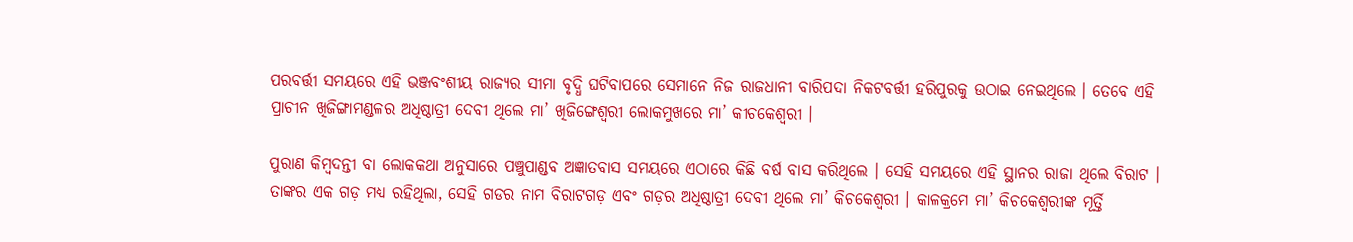ପରବର୍ତ୍ତୀ ସମୟରେ ଏହି ଭଞ୍ଜବଂଶୀୟ ରାଜ୍ୟର ସୀମା ବୃଦ୍ଧି ଘଟିବାପରେ ସେମାନେ ନିଜ ରାଜଧାନୀ ବାରିପଦା ନିକଟବର୍ତ୍ତୀ ହରିପୁରକୁ ଉଠାଇ ନେଇଥିଲେ । ତେବେ ଏହି ପ୍ରାଚୀନ ଖିଜିଙ୍ଗାମଣ୍ଡଳର ଅଧିଷ୍ଠାତ୍ରୀ ଦେବୀ ଥିଲେ ମା’ ଖିଜିଙ୍ଗେଶ୍ୱରୀ ଲୋକମୁଖରେ ମା’ କୀଚକେଶ୍ଵରୀ ।

ପୁରାଣ କିମ୍ବଦନ୍ତୀ ବା ଲୋକକଥା ଅନୁସାରେ ପଞ୍ଚୁପାଣ୍ଡବ ଅଜ୍ଞାତବାସ ସମୟରେ ଏଠାରେ କିଛି ବର୍ଷ ବାସ କରିଥିଲେ । ସେହି ସମୟରେ ଏହି ସ୍ଥାନର ରାଜା ଥିଲେ ବିରାଟ । ତାଙ୍କର ଏକ ଗଡ଼ ମଧ୍ୟ ରହିଥିଲା, ସେହି ଗଡର ନାମ ବିରାଟଗଡ଼ ଏବଂ ଗଡ଼ର ଅଧିଷ୍ଠାତ୍ରୀ ଦେବୀ ଥିଲେ ମା’ କିଚକେଶ୍ବରୀ । କାଳକ୍ରମେ ମା’ କିଚକେଶ୍ବରୀଙ୍କ ମୂର୍ତ୍ତି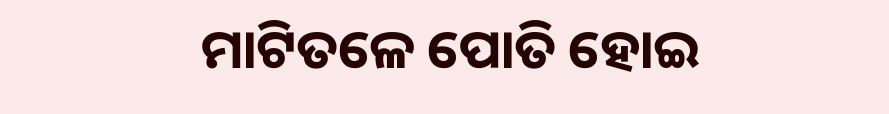ମାଟିତଳେ ପୋତି ହୋଇ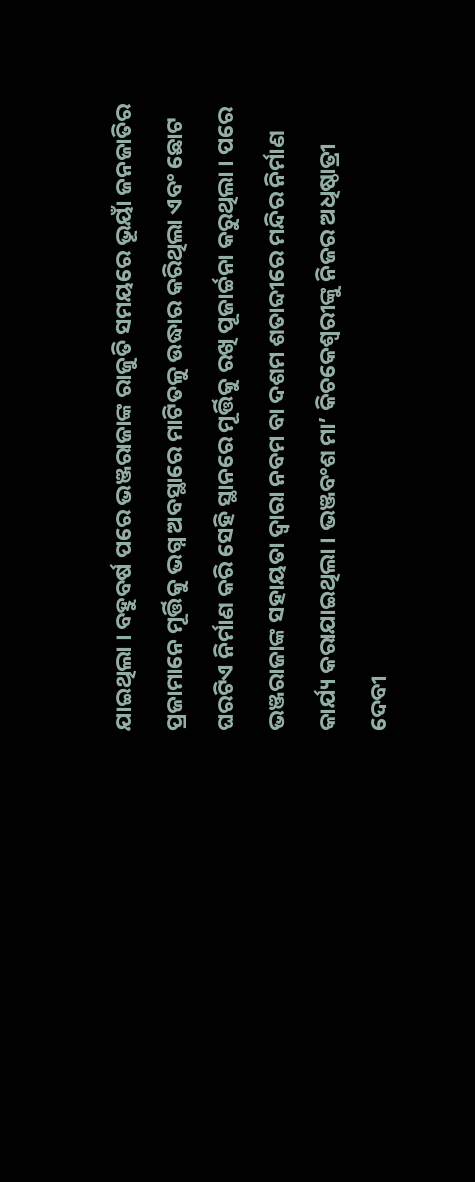ଯାଇଥିଲା । ବହୁବର୍ଷ ପରେ ଭଞ୍ଜରାଜାଙ୍କ ରାଜୁତି ସମୟରେ ଭୂୟାଁ ଜନଜାତିର ପ୍ରଜାମାନେ ମୂର୍ତ୍ତିକୁ ଭଗ୍ନ ଅବସ୍ଥାରେ ମାଟିତଳୁ ଉଦ୍ଧାର କରିଥିଲା ଏବଂ ଛୋଟ ଘରଟିଏ ନିର୍ମାଣ କରି ସେହି ସ୍ଥାନରେ ମୂର୍ତ୍ତିକୁ ରଖି ପୂଜାର୍ଚ୍ଚନା କରୁଥିଲା । ପରେ ଭଞ୍ଜରାଜାଙ୍କ ସହାୟତା ଦ୍ଵାରା ନବମ ବା ଦଶମ ଶତାବ୍ଦୀରେ ମନ୍ଦିର ନିର୍ମାଣ କାର୍ଯ୍ୟ କରାଯାଇଥିଲା । ଭଞ୍ଜବଂଶ ମା’ କିଚକେଶ୍ବରୀଙ୍କୁ ନିଜର ଅଧିଷ୍ଠାତ୍ରୀ ଦେବୀ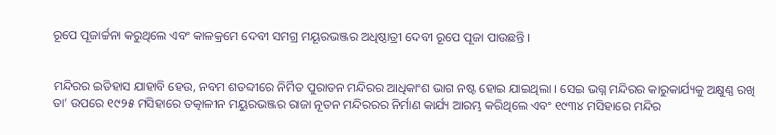ରୂପେ ପୂଜାର୍ଚ୍ଚନା କରୁଥିଲେ ଏବଂ କାଳକ୍ରମେ ଦେବୀ ସମଗ୍ର ମୟୂରଭଞ୍ଜର ଅଧିଷ୍ଠାତ୍ରୀ ଦେବୀ ରୂପେ ପୂଜା ପାଉଛନ୍ତି ।


ମନ୍ଦିରର ଇତିହାସ ଯାହାବି ହେଉ, ନବମ ଶତବ୍ଦୀରେ ନିର୍ମିତ ପୁରାତନ ମନ୍ଦିରର ଆଧିକାଂଶ ଭାଗ ନଷ୍ଟ ହୋଇ ଯାଇଥିଲା । ସେଇ ଭଗ୍ନ ମନ୍ଦିରର କାରୁକାର୍ଯ୍ୟକୁ ଅକ୍ଷୁଣ୍ଣ ରଖି ତା’ ଉପରେ ୧୯୨୫ ମସିହାରେ ତତ୍କାଳୀନ ମୟୁରଭଞ୍ଜର ରାଜା ନୂତନ ମନ୍ଦିରରର ନିର୍ମାଣ କାର୍ଯ୍ୟ ଆରମ୍ଭ କରିଥିଲେ ଏବଂ ୧୯୩୪ ମସିହାରେ ମନ୍ଦିର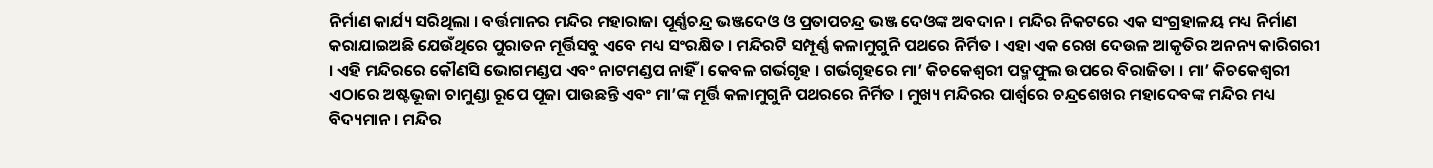ନିର୍ମାଣ କାର୍ଯ୍ୟ ସରିଥିଲା । ବର୍ତ୍ତମାନର ମନ୍ଦିର ମହାରାଜା ପୂର୍ଣ୍ଣଚନ୍ଦ୍ର ଭଞ୍ଜଦେଓ ଓ ପ୍ରତାପଚନ୍ଦ୍ର ଭଞ୍ଜ ଦେଓଙ୍କ ଅବଦାନ । ମନ୍ଦିର ନିକଟରେ ଏକ ସଂଗ୍ରହାଳୟ ମଧ୍ୟ ନିର୍ମାଣ କରାଯାଇଅଛି ଯେଉଁଥିରେ ପୁରାତନ ମୂର୍ତ୍ତିସବୁ ଏବେ ମଧ୍ୟ ସଂରକ୍ଷିତ । ମନ୍ଦିରଟି ସମ୍ପୂର୍ଣ୍ଣ କଳାମୁଗୁନି ପଥରେ ନିର୍ମିତ । ଏହା ଏକ ରେଖ ଦେଉଳ ଆକୃତିର ଅନନ୍ୟ କାରିଗରୀ । ଏହି ମନ୍ଦିରରେ କୌଣସି ଭୋଗମଣ୍ଡପ ଏବଂ ନାଟମଣ୍ଡପ ନାହିଁ । କେବଳ ଗର୍ଭଗୃହ । ଗର୍ଭଗୃହରେ ମା’ କିଚକେଶ୍ବରୀ ପଦ୍ମଫୁଲ ଉପରେ ବିରାଜିତା । ମା’ କିଚକେଶ୍ବରୀ ଏଠାରେ ଅଷ୍ଟଭୂଜା ଚାମୁଣ୍ଡା ରୂପେ ପୂଜା ପାଉଛନ୍ତି ଏବଂ ମା’ଙ୍କ ମୂର୍ତ୍ତି କଳାମୁଗୁନି ପଥରରେ ନିର୍ମିତ । ମୁଖ୍ୟ ମନ୍ଦିରର ପାର୍ଶ୍ବରେ ଚନ୍ଦ୍ରଶେଖର ମହାଦେବଙ୍କ ମନ୍ଦିର ମଧ୍ୟ ବିଦ୍ୟମାନ । ମନ୍ଦିର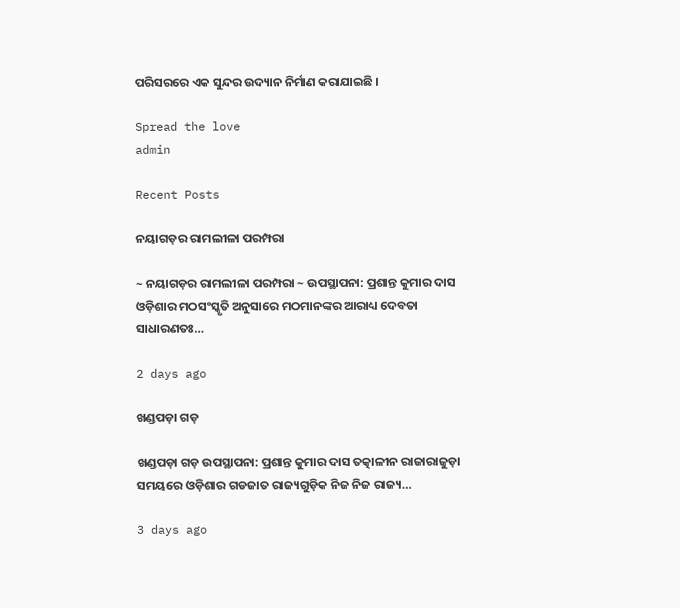ପରିସରରେ ଏକ ସୁନ୍ଦର ଉଦ୍ୟାନ ନିର୍ମାଣ କରାଯାଇଛି ।

Spread the love
admin

Recent Posts

ନୟାଗଡ଼ର ରାମଲୀଳା ପରମ୍ପରା

~ ନୟାଗଡ଼ର ରାମଲୀଳା ପରମ୍ପରା ~ ଉପସ୍ଥାପନା: ପ୍ରଶାନ୍ତ କୁମାର ଦାସ ଓଡ଼ିଶାର ମଠସଂସ୍କୃତି ଅନୁସାରେ ମଠମାନଙ୍କର ଆରାଧ୍ୟ ଦେବତା ସାଧାରଣତଃ…

2 days ago

ଖଣ୍ଡପଡ଼ା ଗଡ଼

ଖଣ୍ଡପଡ଼ା ଗଡ଼ ଉପସ୍ଥାପନା: ପ୍ରଶାନ୍ତ କୁମାର ଦାସ ତତ୍କାଳୀନ ରାଜାରାଜୁଡ଼ା ସମୟରେ ଓଡ଼ିଶାର ଗଡଜାତ ରାଜ୍ୟଗୁଡ଼ିକ ନିଜ ନିଜ ରାଜ୍ୟ…

3 days ago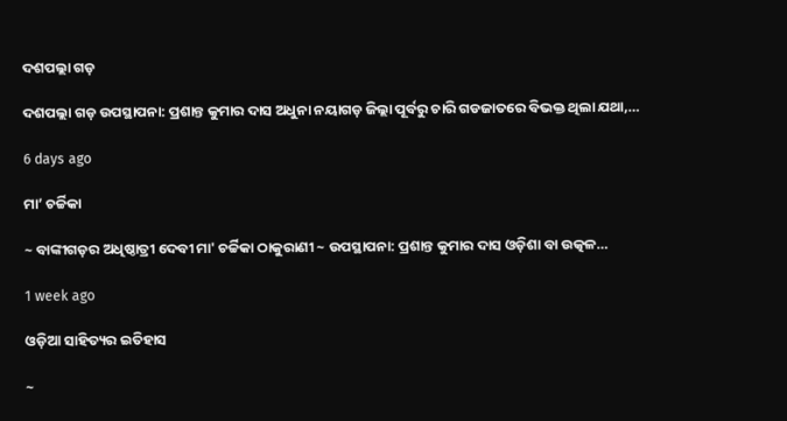ଦଶପଲ୍ଲା ଗଡ଼

ଦଶପଲ୍ଲା ଗଡ଼ ଉପସ୍ଥାପନା: ପ୍ରଶାନ୍ତ କୁମାର ଦାସ ଅଧୁନା ନୟାଗଡ଼ ଜିଲ୍ଲା ପୂର୍ବରୁ ଚାରି ଗଡଜାତରେ ବିଭକ୍ତ ଥିଲା ଯଥା,…

6 days ago

ମା’ ଚର୍ଚ୍ଚିକା

~ ବାଙ୍କୀଗଡ଼ର ଅଧିଷ୍ଠାତ୍ରୀ ଦେବୀ ମା' ଚର୍ଚ୍ଚିକା ଠାକୁରାଣୀ ~ ଉପସ୍ଥାପନା: ପ୍ରଶାନ୍ତ କୁମାର ଦାସ ଓଡ଼ିଶା ବା ଉତ୍କଳ…

1 week ago

ଓଡ଼ିଆ ସାହିତ୍ୟର ଇତିହାସ

~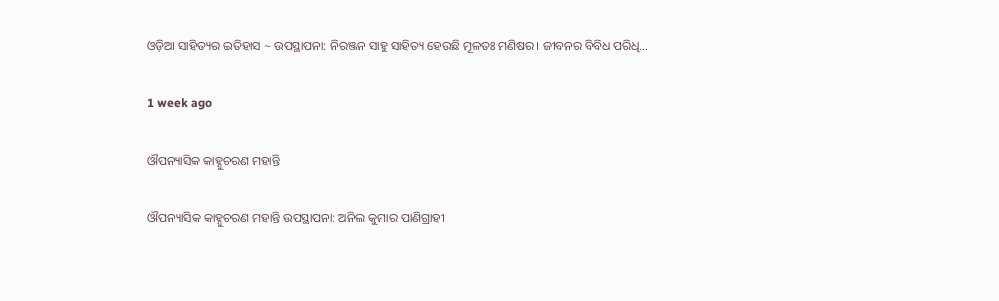ଓଡ଼ିଆ ସାହିତ୍ୟର ଇତିହାସ ~ ଉପସ୍ଥାପନା: ନିରଞ୍ଜନ ସାହୁ ସାହିତ୍ୟ ହେଉଛି ମୂଳତଃ ମଣିଷର। ଜୀବନର ବିବିଧ ପରିଧି…

1 week ago

ଔପନ୍ୟାସିକ କାହ୍ନୁଚରଣ ମହାନ୍ତି

ଔପନ୍ୟାସିକ କାହ୍ନୁଚରଣ ମହାନ୍ତି ଉପସ୍ଥାପନା: ଅନିଲ କୁମାର ପାଣିଗ୍ରାହୀ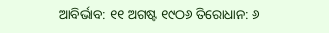ଆବିର୍ଭାବ: ୧୧ ଅଗଷ୍ଟ ୧୯ଠ୬ ତିରୋଧାନ: ୬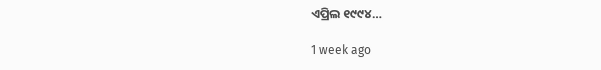ଏପ୍ରିଲ ୧୯୯୪…

1 week ago